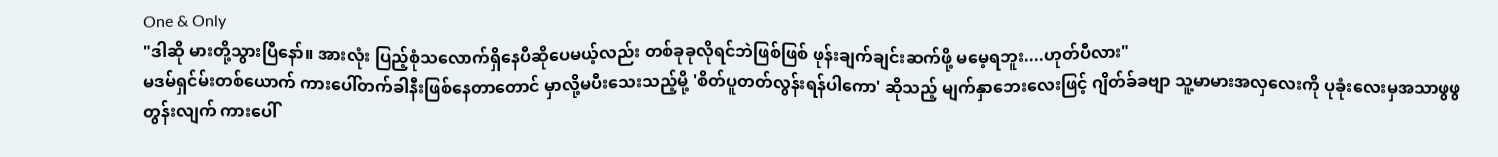One & Only
"ဒါဆို မားတို့သွားပြီနော်။ အားလုံး ပြည့်စုံသလောက်ရှိနေပီဆိုပေမယ့်လည်း တစ်ခုခုလိုရင်ဘဲဖြစ်ဖြစ် ဖုန်းချက်ချင်းဆက်ဖို့ မမေ့ရဘူး....ဟုတ်ပီလား"
မဒမ်ရှင်မ်းတစ်ယောက် ကားပေါ်တက်ခါနီးဖြစ်နေတာတောင် မှာလို့မပီးသေးသည့်မို့ 'စိတ်ပူတတ်လွန်းရန်ပါကော' ဆိုသည့် မျက်နှာဘေးလေးဖြင့် ဂျိတ်ခ်ခဗျာ သူ့မာမားအလှလေးကို ပုခုံးလေးမှအသာဖွဖွ တွန်းလျက် ကားပေါ်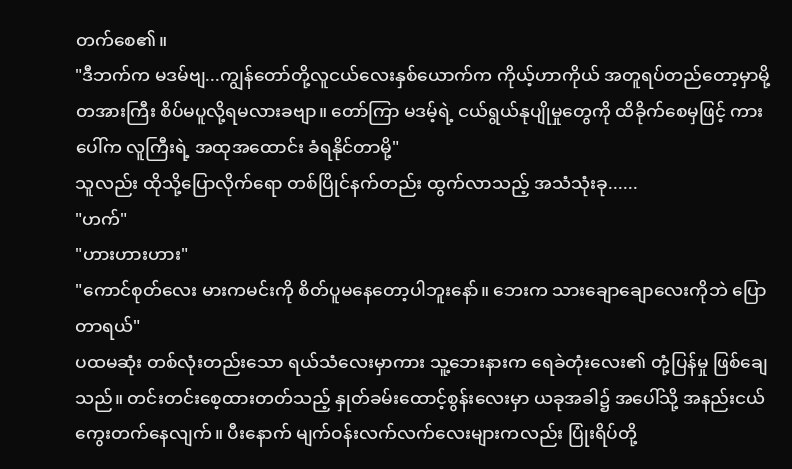တက်စေ၏။
"ဒီဘက်က မဒမ်ဗျ...ကျွန်တော်တို့လူငယ်လေးနှစ်ယောက်က ကိုယ့်ဟာကိုယ် အတူရပ်တည်တော့မှာမို့ တအားကြီး စိပ်မပူလို့ရမလားခဗျာ။ တော်ကြာ မဒမ့်ရဲ့ ငယ်ရွယ်နုပျိုမှုတွေကို ထိခိုက်စေမှဖြင့် ကားပေါ်က လူကြီးရဲ့ အထုအထောင်း ခံရနိုင်တာမို့"
သူလည်း ထိုသို့ပြောလိုက်ရော တစ်ပြိုင်နက်တည်း ထွက်လာသည့် အသံသုံးခု......
"ဟက်"
"ဟားဟားဟား"
"ကောင်စုတ်လေး မားကမင်းကို စိတ်ပူမနေတော့ပါဘူးနော်။ ဘေးက သားချောချောလေးကိုဘဲ ပြောတာရယ်"
ပထမဆုံး တစ်လုံးတည်းသော ရယ်သံလေးမှာကား သူ့ဘေးနားက ရေခဲတုံးလေး၏ တုံ့ပြန်မှု ဖြစ်ချေသည်။ တင်းတင်းစေ့ထားတတ်သည့် နှုတ်ခမ်းထောင့်စွန်းလေးမှာ ယခုအခါ၌ အပေါ်သို့ အနည်းငယ် ကွေးတက်နေလျက်။ ပီးနောက် မျက်ဝန်းလက်လက်လေးများကလည်း ပြုံးရိပ်တို့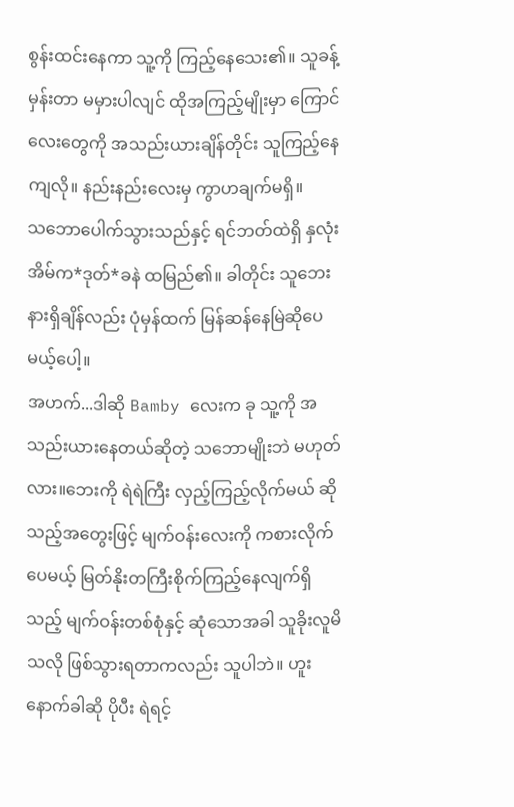စွန်းထင်းနေကာ သူ့ကို ကြည့်နေသေး၏။ သူခန့်မှန်းတာ မမှားပါလျင် ထိုအကြည့်မျိုးမှာ ကြောင်လေးတွေကို အသည်းယားချိန်တိုင်း သူကြည့်နေကျလို။ နည်းနည်းလေးမှ ကွာဟချက်မရှိ။
သဘောပေါက်သွားသည်နှင့် ရင်ဘတ်ထဲရှိ နှလုံးအိမ်က*ဒုတ်*ခနဲ ထမြည်၏။ ခါတိုင်း သူဘေးနားရှိချိန်လည်း ပုံမှန်ထက် မြန်ဆန်နေမြဲဆိုပေမယ့်ပေါ့။
အဟက်...ဒါဆို Bamby လေးက ခု သူ့ကို အသည်းယားနေတယ်ဆိုတဲ့ သဘောမျိုးဘဲ မဟုတ်လား။ဘေးကို ရဲရဲကြီး လှည့်ကြည့်လိုက်မယ် ဆိုသည့်အတွေးဖြင့် မျက်ဝန်းလေးကို ကစားလိုက်ပေမယ့် မြတ်နိုးတကြီးစိုက်ကြည့်နေလျက်ရှိသည့် မျက်ဝန်းတစ်စုံနှင့် ဆုံသောအခါ သူခိုးလူမိသလို ဖြစ်သွားရတာကလည်း သူပါဘဲ။ ဟူးနောက်ခါဆို ပိုပီး ရဲရင့်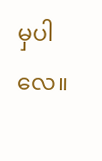မှပါလေ။